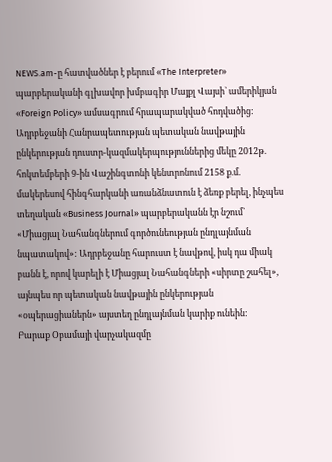NEWS.am-ը հատվածներ է բերում «The Interpreter» պարբերականի գլխավոր խմբագիր Մայքլ Վայսի` ամերիկյան «Foreign Policy» ամսագրում հրապարակված հոդվածից:
Ադրբեջանի Հանրապետության պետական նավթային ընկերության դուստր-կազմակերպություններից մեկը 2012թ. հոկտեմբերի 9-ին Վաշինգտոնի կենտրոնում 2158 ք.մ. մակերեսով հինգհարկանի առանձնատուն է ձեռք բերել, ինչպես տեղական «Business Journal» պարբերականն էր նշում` «Միացյալ Նահանգներում գործունեության ընդլայնման նպատակով»: Ադրբեջանը հարուստ է նավթով, իսկ դա միակ բանն է, որով կարելի է Միացյալ Նահանգների «սիրտը շահել», այնպես որ պետական նավթային ընկերության «օպերացիաներն» այստեղ ընդլայնման կարիք ունեին:
Բարաք Օբամայի վարչակազմը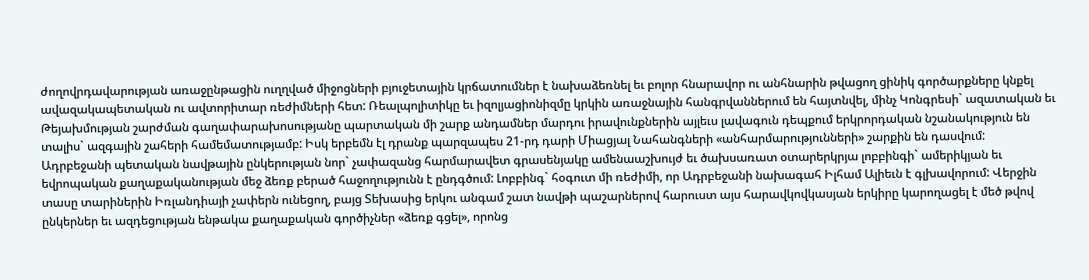ժողովրդավարության առաջընթացին ուղղված միջոցների բյուջետային կրճատումներ է նախաձեռնել եւ բոլոր հնարավոր ու անհնարին թվացող ցինիկ գործարքները կնքել ավազակապետական ու ավտորիտար ռեժիմների հետ: Ռեալպոլիտիկը եւ իզոլյացիոնիզմը կրկին առաջնային հանգրվաններում են հայտնվել, մինչ Կոնգրեսի` ազատական եւ Թեյախմության շարժման գաղափարախոսությանը պարտական մի շարք անդամներ մարդու իրավունքներին այլեւս լավագուն դեպքում երկրորդական նշանակություն են տալիս` ազգային շահերի համեմատությամբ: Իսկ երբեմն էլ դրանք պարզապես 21-րդ դարի Միացյալ Նահանգների «անհարմարությունների» շարքին են դասվում:
Ադրբեջանի պետական նավթային ընկերության նոր` չափազանց հարմարավետ գրասենյակը ամենաաշխույժ եւ ծախսառատ օտարերկրյա լոբբինգի` ամերիկյան եւ եվրոպական քաղաքականության մեջ ձեռք բերած հաջողությունն է ընդգծում: Լոբբինգ` հօգուտ մի ռեժիմի, որ Ադրբեջանի նախագահ Իլհամ Ալիեւն է գլխավորում: Վերջին տասը տարիներին Իռլանդիայի չափերն ունեցող, բայց Տեխասից երկու անգամ շատ նավթի պաշարներով հարուստ այս հարավկովկասյան երկիրը կարողացել է մեծ թվով ընկերներ եւ ազդեցության ենթակա քաղաքական գործիչներ «ձեռք գցել», որոնց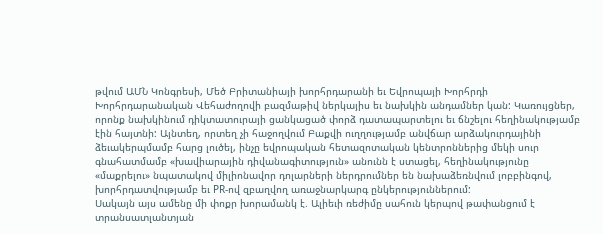թվում ԱՄՆ Կոնգրեսի, Մեծ Բրիտանիայի խորհրդարանի եւ Եվրոպայի Խորհրդի Խորհրդարանական Վեհաժողովի բազմաթիվ ներկայիս եւ նախկին անդամներ կան: Կառույցներ, որոնք նախկինում դիկտատուրայի ցանկացած փորձ դատապարտելու եւ ճնշելու հեղինակությամբ էին հայտնի: Այնտեղ, որտեղ չի հաջողվում Բաքվի ուղղությամբ անվճար արձակուրդայինի ձեւակերպմամբ հարց լուծել, ինչը եվրոպական հետազոտական կենտրոններից մեկի սուր գնահատմամբ «խավիարային դիվանագիտություն» անունն է ստացել, հեղինակությունը «մաքրելու» նպատակով միլիոնավոր դոլարների ներդրումներ են նախաձեռնվում լոբբինգով, խորհրդատվությամբ եւ PR-ով զբաղվող առաջնարկարգ ընկերություններում:
Սակայն այս ամենը մի փոքր խորամանկ է. Ալիեւի ռեժիմը սահուն կերպով թափանցում է տրանսատլանտյան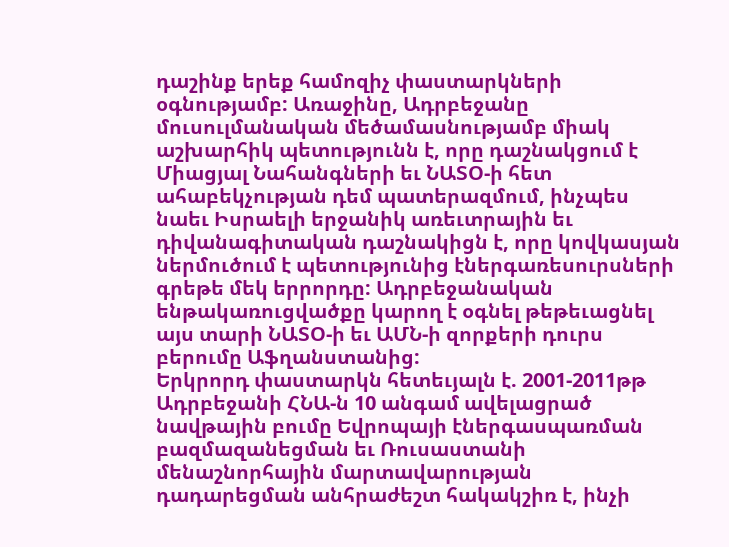դաշինք երեք համոզիչ փաստարկների օգնությամբ: Առաջինը, Ադրբեջանը մուսուլմանական մեծամասնությամբ միակ աշխարհիկ պետությունն է, որը դաշնակցում է Միացյալ Նահանգների եւ ՆԱՏՕ-ի հետ ահաբեկչության դեմ պատերազմում, ինչպես նաեւ Իսրաելի երջանիկ առեւտրային եւ դիվանագիտական դաշնակիցն է, որը կովկասյան ներմուծում է պետությունից էներգառեսուրսների գրեթե մեկ երրորդը: Ադրբեջանական ենթակառուցվածքը կարող է օգնել թեթեւացնել այս տարի ՆԱՏՕ-ի եւ ԱՄՆ-ի զորքերի դուրս բերումը Աֆղանստանից:
Երկրորդ փաստարկն հետեւյալն է. 2001-2011թթ Ադրբեջանի ՀՆԱ-ն 10 անգամ ավելացրած նավթային բումը Եվրոպայի էներգասպառման բազմազանեցման եւ Ռուսաստանի մենաշնորհային մարտավարության դադարեցման անհրաժեշտ հակակշիռ է, ինչի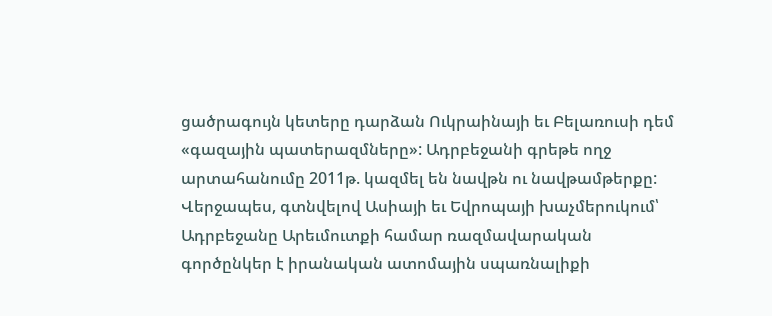ցածրագույն կետերը դարձան Ուկրաինայի եւ Բելառուսի դեմ «գազային պատերազմները»: Ադրբեջանի գրեթե ողջ արտահանումը 2011թ. կազմել են նավթն ու նավթամթերքը:
Վերջապես, գտնվելով Ասիայի եւ Եվրոպայի խաչմերուկում՝ Ադրբեջանը Արեւմուտքի համար ռազմավարական գործընկեր է իրանական ատոմային սպառնալիքի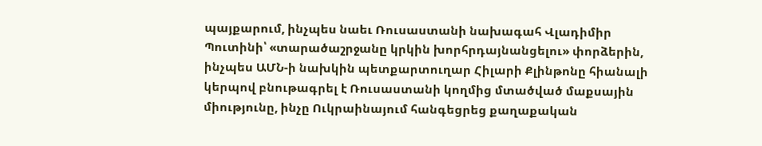պայքարում, ինչպես նաեւ Ռուսաստանի նախագահ Վլադիմիր Պուտինի՝ «տարածաշրջանը կրկին խորհրդայնանցելու» փորձերին, ինչպես ԱՄՆ-ի նախկին պետքարտուղար Հիլարի Քլինթոնը հիանալի կերպով բնութագրել է Ռուսաստանի կողմից մտածված մաքսային միությունը, ինչը Ուկրաինայում հանգեցրեց քաղաքական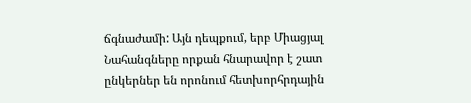ճգնաժամի: Այն դեպքում, երբ Միացյալ Նահանգները որքան հնարավոր է շատ ընկերներ են որոնում հետխորհրդային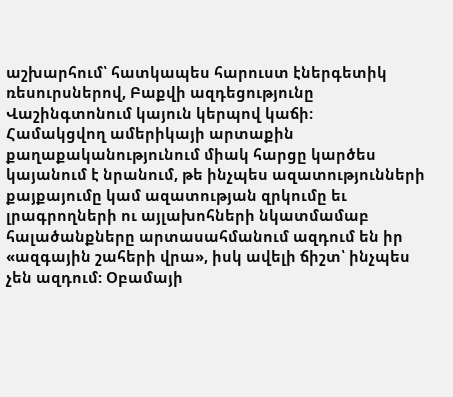աշխարհում՝ հատկապես հարուստ էներգետիկ ռեսուրսներով, Բաքվի ազդեցությունը Վաշինգտոնում կայուն կերպով կաճի:
Համակցվող ամերիկայի արտաքին քաղաքականությունում միակ հարցը կարծես կայանում է նրանում, թե ինչպես ազատությունների քայքայումը կամ ազատության զրկումը եւ լրագրողների ու այլախոհների նկատմամաբ հալածանքները արտասահմանում ազդում են իր «ազգային շահերի վրա», իսկ ավելի ճիշտ՝ ինչպես չեն ազդում: Օբամայի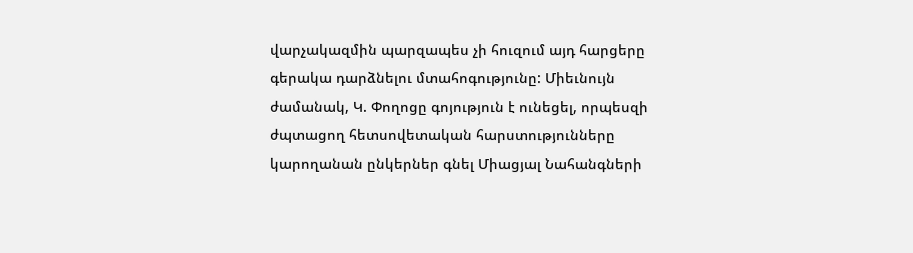վարչակազմին պարզապես չի հուզում այդ հարցերը գերակա դարձնելու մտահոգությունը: Միեւնույն ժամանակ, Կ. Փողոցը գոյություն է ունեցել, որպեսզի ժպտացող հետսովետական հարստությունները կարողանան ընկերներ գնել Միացյալ Նահանգների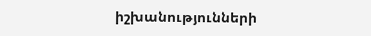իշխանությունների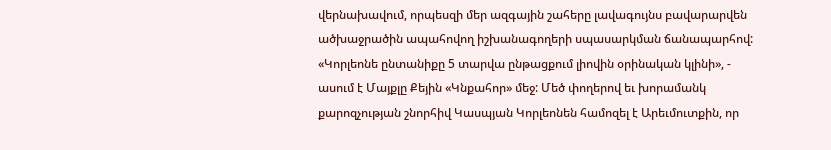վերնախավում, որպեսզի մեր ազգային շահերը լավագույնս բավարարվեն ածխաջրածին ապահովող իշխանագողերի սպասարկման ճանապարհով: «Կորլեոնե ընտանիքը 5 տարվա ընթացքում լիովին օրինական կլինի», - ասում է Մայքլը Քեյին «Կնքահոր» մեջ: Մեծ փողերով եւ խորամանկ քարոզչության շնորհիվ Կասպյան Կորլեոնեն համոզել է Արեւմուտքին, որ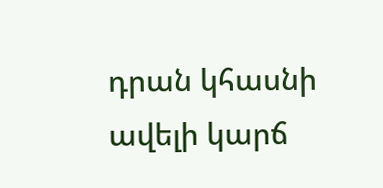դրան կհասնի ավելի կարճ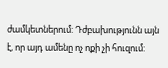ժամկետներում: Դժբախությունն այն է, որ այդ ամենը ոչ ոքի չի հուզում: